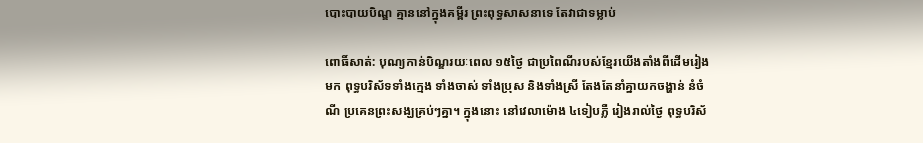បោះបាយបិណ្ឌ គ្មាននៅក្នុងគម្ពីរ ព្រះពុទ្ធសាសនាទេ តែវាជាទម្លាប់

ពោធិ៍សាត់: បុណ្យកាន់បិណ្ឌរយៈពេល ១៥ថ្ងៃ ជាប្រពៃណីរបស់ខ្មែរយើងតាំងពីដើមរៀងមក ពុទ្ធបរិស័ទទាំងក្មេង ទាំងចាស់ ទាំងប្រុស និងទាំងស្រី តែងតែនាំគ្នាយកចង្ហាន់ នំចំណី ប្រគេនព្រះសង្ឃគ្រប់ៗគ្នា។ ក្នុងនោះ នៅវេលាម៉ោង ៤ទៀបភ្លឺ រៀងរាល់ថ្ងៃ ពុទ្ធបរិស័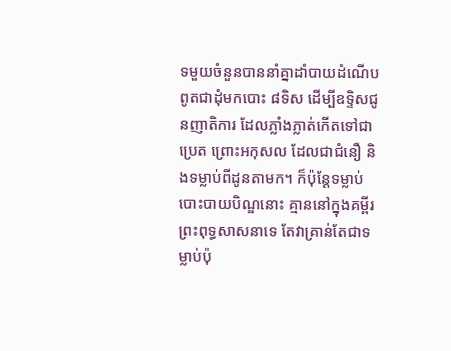ទមួយចំនួនបាននាំគ្នាដាំបាយដំណើប ពូតជាដុំមកបោះ ៨ទិស ដើម្បីឧទ្ទិសជូនញាតិការ ដែលភ្លាំងភ្លាត់កើតទៅជាប្រេត ព្រោះអកុសល ដែលជាជំនឿ និងទម្លាប់ពីដូនតាមក។ ក៏ប៉ុន្តែទម្លាប់បោះបាយបិណ្ឌនោះ គ្មាននៅក្នុងគម្ពីរព្រះពុទ្ធសាសនាទេ តែវាគ្រាន់តែជាទម្លាប់ប៉ុ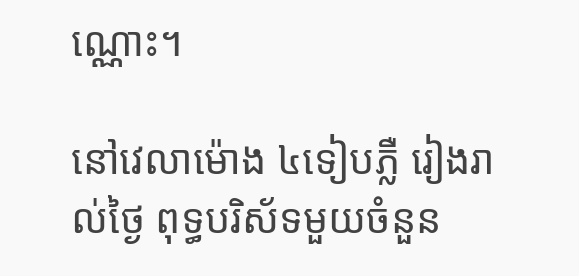ណ្ណោះ។

នៅវេលាម៉ោង ៤ទៀបភ្លឺ រៀងរាល់ថ្ងៃ ពុទ្ធបរិស័ទមួយចំនួន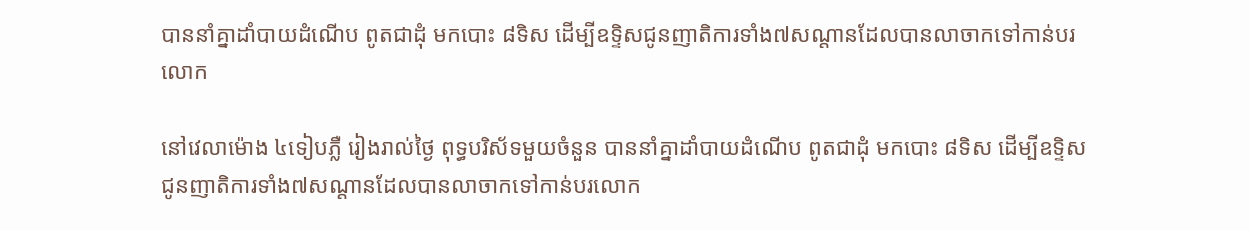បាននាំគ្នាដាំបាយដំណើប ពូតជាដុំ មកបោះ ៨ទិស ដើម្បីឧទ្ទិសជូនញាតិការទាំង៧សណ្តានដែលបានលាចាកទៅកាន់បរលោក

នៅវេលាម៉ោង ៤ទៀបភ្លឺ រៀងរាល់ថ្ងៃ ពុទ្ធបរិស័ទមួយចំនួន បាននាំគ្នាដាំបាយដំណើប ពូតជាដុំ មកបោះ ៨ទិស ដើម្បីឧទ្ទិសជូនញាតិការទាំង៧សណ្តានដែលបានលាចាកទៅកាន់បរលោក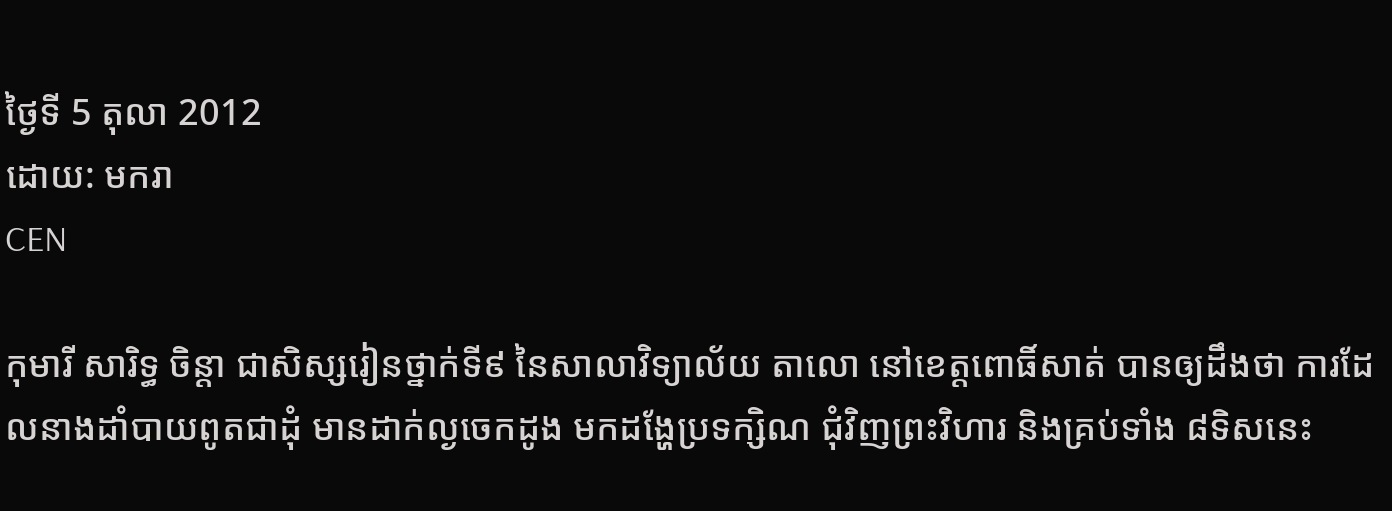ថ្ងៃទី 5 តុលា 2012
ដោយ: មករា
CEN

កុមារី សារិទ្ធ ចិន្ដា ជាសិស្សរៀនថ្នាក់ទី៩ នៃសាលាវិទ្យាល័យ តាលោ នៅខេត្តពោធិ៍សាត់ បានឲ្យដឹងថា ការដែលនាងដាំបាយពូតជាដុំ មានដាក់ល្ងចេកដូង មកដង្ហែប្រទក្សិណ ជុំវិញព្រះវិហារ និងគ្រប់ទាំង ៨ទិសនេះ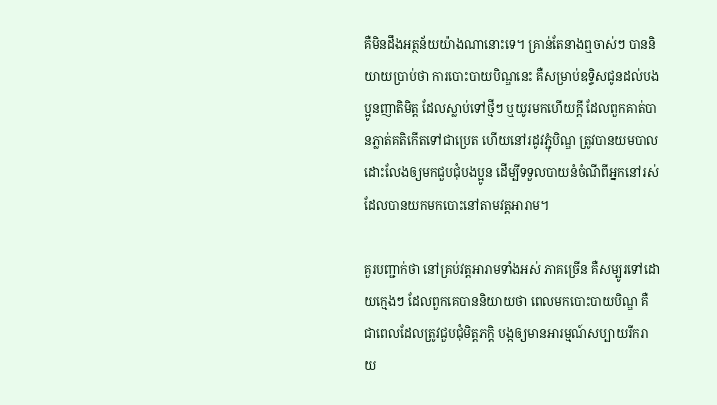គឺមិនដឹងអត្ថន័យយ៉ាងណានោះទេ។ គ្រាន់តែនាងឮចាស់ៗ បាននិយាយប្រាប់ថា ការបោះបាយបិណ្ឌនេះ គឺសម្រាប់ឧទ្ទិសជូនដល់បងប្អូនញាតិមិត្ត ដែលស្លាប់ទៅថ្មីៗ ឬយូរមកហើយក្ដី ដែលពួកគាត់បានភ្លាត់គតិកើតទៅជាប្រេត ហើយនៅរដូវភ្ជុំបិណ្ឌ ត្រូវបានយមបាល ដោះលែងឲ្យមកជួបជុំបងប្អូន ដើម្បីទទួលបាយនំចំណីពីអ្នកនៅរស់ ដែលបានយកមកបោះនៅតាមវត្តអារាម។

គួរបញ្ជាក់ថា នៅគ្រប់វត្តអារាមទាំងអស់ ភាគច្រើន គឺសម្បូរទៅដោយក្មេងៗ ដែលពួកគេបាននិយាយថា ពេលមកបោះបាយបិណ្ឌ គឺជាពេលដែលត្រូវជួបជុំមិត្តភក្ដិ បង្កឲ្យមានអារម្មណ៍សប្បាយរីករាយ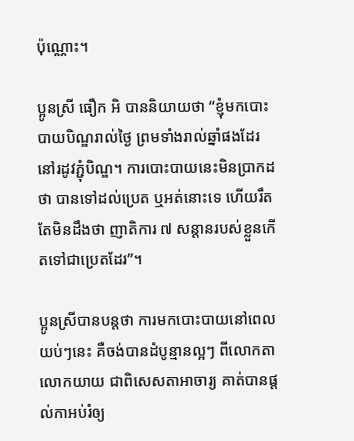ប៉ុណ្ណោះ។

ប្អូនស្រី ធឿក អិ បាននិយាយថា “ខ្ញុំមកបោះបាយបិណ្ឌរាល់ថ្ងៃ ព្រមទាំងរាល់ឆ្នាំផងដែរ នៅរដូវភ្ជុំបិណ្ឌ។ ការបោះបាយនេះមិនប្រាកដថា បានទៅដល់ប្រេត ឬអត់នោះទេ ហើយរឹតតែមិនដឹងថា ញាតិការ ៧ សន្ដានរបស់ខ្លួនកើតទៅជាប្រេតដែរ”។

ប្អូនស្រីបានបន្តថា ការមកបោះបាយនៅពេលយប់ៗនេះ គឺចង់បានដំបូន្មានល្អៗ ពីលោកតា លោកយាយ ជាពិសេសតាអាចារ្យ គាត់បានផ្ដល់កាអប់រំឲ្យ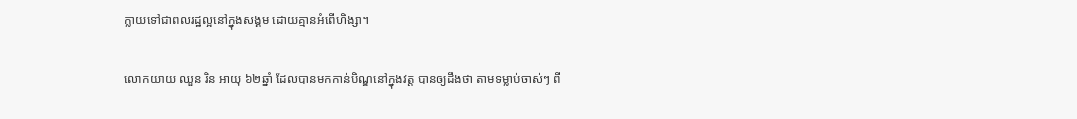ក្លាយទៅជាពលរដ្ឋល្អនៅក្នុងសង្គម ដោយគ្មានអំពើហិង្សា។

លោកយាយ ឈួន រិន អាយុ ៦២ឆ្នាំ ដែលបានមកកាន់បិណ្ឌនៅក្នុងវត្ត បានឲ្យដឹងថា តាមទម្លាប់ចាស់ៗ ពី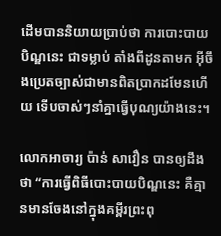ដើមបាននិយាយប្រាប់ថា ការបោះបាយបិណ្ឌនេះ ជាទម្លាប់ តាំងពីដូនតាមក អ៊ីចឹងប្រេតច្បាស់ជាមានពិតប្រាកដមែនហើយ ទើបចាស់ៗនាំគ្នាធ្វើបុណ្យយ៉ាងនេះ។

លោកអាចារ្យ ប៉ាន់ សាវឿន បានឲ្យដឹងថា “ការធ្វើពិធីបោះបាយបិណ្ឌនេះ គឺគ្មានមានចែងនៅក្នុងគម្ពីរព្រះពុ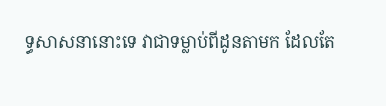ទ្ធសាសនានោះទេ វាជាទម្លាប់ពីដូនតាមក ដែលតែ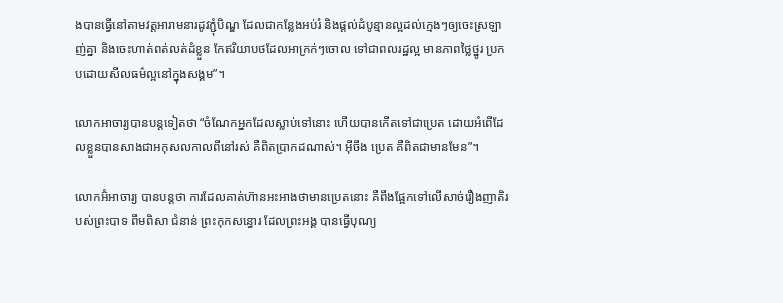ងបានធ្វើនៅតាមវត្តអារាមនារដូវភ្ជុំបិណ្ឌ ដែលជាកន្លែងអប់រំ និងផ្ដល់ដំបូន្មានល្អដល់ក្មេងៗឲ្យចេះស្រឡាញ់គ្នា និងចេះហាត់ពត់លត់ដំខ្លួន កែឥរិយាបថដែលអាក្រក់ៗចោល ទៅជាពលរដ្ឋល្អ មានភាពថ្លៃថ្នូរ ប្រកបដោយសីលធម៌ល្អនៅក្នុងសង្គម”។

លោកអាចារ្យបានបន្តទៀតថា “ចំណែកអ្នកដែលស្លាប់ទៅនោះ ហើយបានកើតទៅជាប្រេត ដោយអំពើដែលខ្លួនបានសាងជាអកុសលកាលពីនៅរស់ គឺពិតប្រាកដណាស់។ អ៊ីចឹង ប្រេត គឺពិតជាមានមែន”។

លោកអ៊ំអាចារ្យ បានបន្តថា ការដែលគាត់ហ៊ានអះអាងថាមានប្រេតនោះ គឺពឹងផ្អែកទៅលើសាច់រឿងញាតិរបស់ព្រះបាទ ពឹមពិសា ជំនាន់ ព្រះកុកសន្ធោរ ដែលព្រះអង្គ បានធ្វើបុណ្យ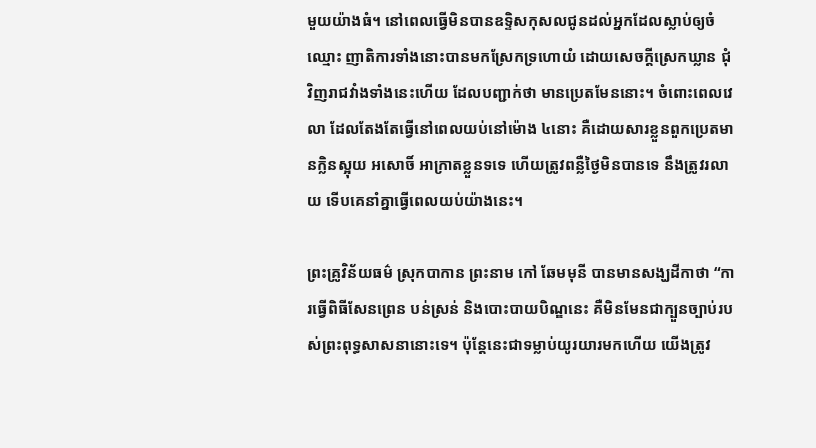មួយយ៉ាងធំ។ នៅពេលធ្វើមិនបានឧទ្ទិសកុសលជូនដល់អ្នកដែលស្លាប់ឲ្យចំឈ្មោះ ញាតិការទាំងនោះបានមកស្រែកទ្រហោយំ ដោយសេចក្ដីស្រេកឃ្លាន ជុំវិញរាជវាំងទាំងនេះហើយ ដែលបញ្ជាក់ថា មានប្រេតមែននោះ។ ចំពោះពេលវេលា ដែលតែងតែធ្វើនៅពេលយប់នៅម៉ោង ៤នោះ គឺដោយសារខ្លួនពួកប្រេតមានក្លិនស្អុយ អសោចិ៍ អាក្រាតខ្លួនទទេ ហើយត្រូវពន្លឺថ្ងៃមិនបានទេ នឹងត្រូវរលាយ ទើបគេនាំគ្នាធ្វើពេលយប់យ៉ាងនេះ។

ព្រះគ្រូវិន័យធម៌ ស្រុកបាកាន ព្រះនាម កៅ ឆែមមុនី បានមានសង្ឃដីកាថា “ការធ្វើពិធីសែនព្រេន បន់ស្រន់ និងបោះបាយបិណ្ឌនេះ គឺមិនមែនជាក្បួនច្បាប់របស់ព្រះពុទ្ធសាសនានោះទេ។ ប៉ុន្តែនេះជាទម្លាប់យូរយារមកហើយ យើងត្រូវ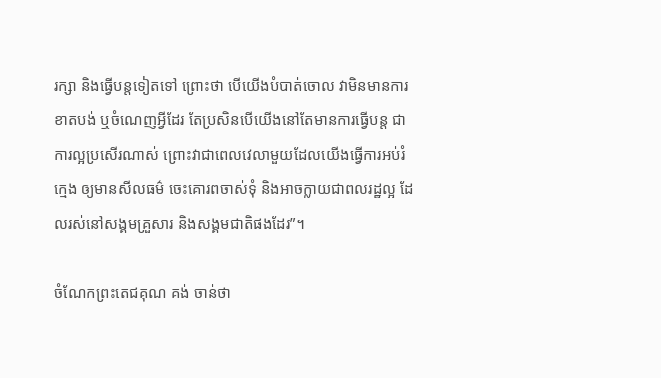រក្សា និងធ្វើបន្តទៀតទៅ ព្រោះថា បើយើងបំបាត់ចោល វាមិនមានការខាតបង់ ឬចំណេញអ្វីដែរ តែប្រសិនបើយើងនៅតែមានការធ្វើបន្ត ជាការល្អប្រសើរណាស់ ព្រោះវាជាពេលវេលាមួយដែលយើងធ្វើការអប់រំក្មេង ឲ្យមានសីលធម៌ ចេះគោរពចាស់ទុំ និងអាចក្លាយជាពលរដ្ឋល្អ ដែលរស់នៅសង្គមគ្រួសារ និងសង្គមជាតិផងដែរ”។

ចំណែកព្រះតេជគុណ គង់ ចាន់ថា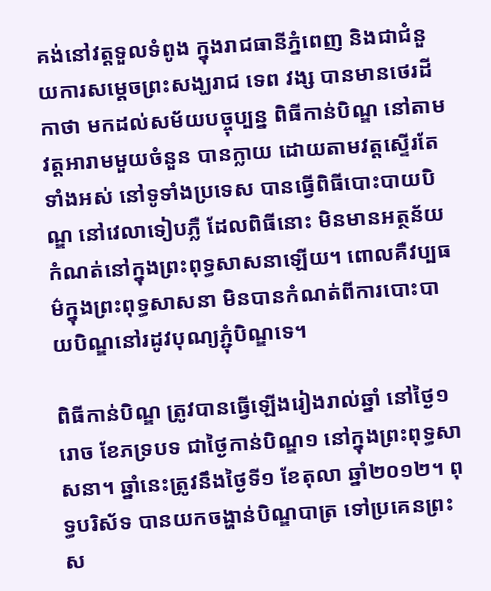គង់នៅវត្តទួលទំពូង ក្នុងរាជធានីភ្នំពេញ និងជាជំនួយការសម្តេចព្រះសង្ឃរាជ ទេព វង្ស បានមានថេរដីកាថា មកដល់សម័យបច្ចុប្បន្ន ពិធីកាន់បិណ្ឌ នៅតាមវត្តអារាមមួយចំនួន បានក្លាយ ដោយតាមវត្តស្ទើរតែទាំងអស់ នៅទូទាំងប្រទេស បានធ្វើពិធីបោះបាយបិណ្ឌ នៅវេលាទៀបភ្លឺ ដែលពិធីនោះ មិនមានអត្ថន័យកំណត់នៅក្នុងព្រះពុទ្ធសាសនាឡើយ។ ពោលគឺវប្បធម៌ក្នុងព្រះពុទ្ធសាសនា មិនបានកំណត់ពីការបោះបាយបិណ្ឌនៅរដូវបុណ្យភ្ជុំបិណ្ឌទេ។

ពិធីកាន់បិណ្ឌ ត្រូវបានធ្វើឡើងរៀងរាល់ឆ្នាំ នៅថ្ងៃ១រោច ខែភទ្របទ ជាថ្ងៃកាន់បិណ្ឌ១ នៅក្នុងព្រះពុទ្ធសាសនា។ ឆ្នាំនេះត្រូវនឹងថ្ងៃទី១ ខែតុលា ឆ្នាំ២០១២។ ពុទ្ធបរិស័ទ បានយកចង្ហាន់បិណ្ឌបាត្រ ទៅប្រគេនព្រះស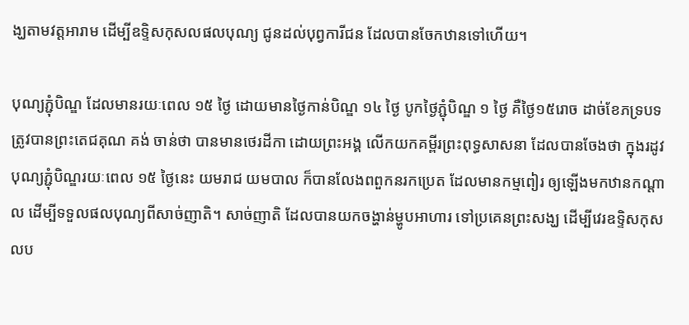ង្ឃតាមវត្តអារាម ដើម្បីឧទ្ទិសកុសលផលបុណ្យ ជូនដល់បុព្វការីជន ដែលបានចែកឋានទៅហើយ។

បុណ្យភ្ជុំបិណ្ឌ ដែលមានរយៈពេល ១៥ ថ្ងៃ ដោយមានថ្ងៃកាន់បិណ្ឌ ១៤ ថ្ងៃ បូកថ្ងៃភ្ជុំបិណ្ឌ ១ ថ្ងៃ គឺថ្ងៃ១៥រោច ដាច់ខែភទ្របទ ត្រូវបានព្រះតេជគុណ គង់ ចាន់ថា បានមានថេរដីកា ដោយព្រះអង្គ លើកយកគម្ពីរព្រះពុទ្ធសាសនា ដែលបានចែងថា ក្នុងរដូវបុណ្យភ្ជុំបិណ្ឌរយៈពេល ១៥ ថ្ងៃនេះ យមរាជ យមបាល ក៏បានលែងពពួកនរកប្រេត ដែលមានកម្មពៀរ ឲ្យឡើងមកឋានកណ្តាល ដើម្បីទទួលផលបុណ្យពីសាច់ញាតិ។ សាច់ញាតិ ដែលបានយកចង្ហាន់ម្ហូបអាហារ ទៅប្រគេនព្រះសង្ឃ ដើម្បីវេរឧទ្ទិសកុសលប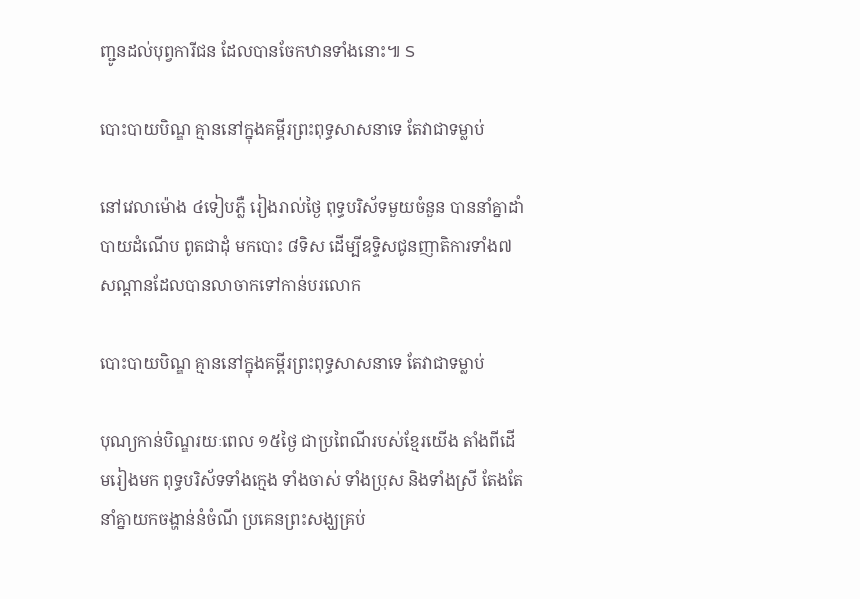ញ្ជូនដល់បុព្វការីជន ដែលបានចែកឋានទាំងនោះ៕ S

បោះបាយបិណ្ឌ គ្មាននៅក្នុងគម្ពីរព្រះពុទ្ធសាសនាទេ តែវាជាទម្លាប់

នៅវេលាម៉ោង ៤ទៀបភ្លឺ រៀងរាល់ថ្ងៃ ពុទ្ធបរិស័ទមួយចំនួន បាននាំគ្នាដាំបាយដំណើប ពូតជាដុំ មកបោះ ៨ទិស ដើម្បីឧទ្ទិសជូនញាតិការទាំង៧សណ្តានដែលបានលាចាកទៅកាន់បរលោក

បោះបាយបិណ្ឌ គ្មាននៅក្នុងគម្ពីរព្រះពុទ្ធសាសនាទេ តែវាជាទម្លាប់

បុណ្យកាន់បិណ្ឌរយៈពេល ១៥ថ្ងៃ ជាប្រពៃណីរបស់ខ្មែរយើង តាំងពីដើមរៀងមក ពុទ្ធបរិស័ទទាំងក្មេង ទាំងចាស់ ទាំងប្រុស និងទាំងស្រី តែងតែនាំគ្នាយកចង្ហាន់នំចំណី ប្រគេនព្រះសង្ឃគ្រប់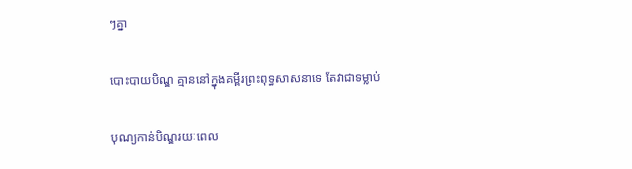ៗគ្នា

បោះបាយបិណ្ឌ គ្មាននៅក្នុងគម្ពីរព្រះពុទ្ធសាសនាទេ តែវាជាទម្លាប់

បុណ្យកាន់បិណ្ឌរយៈពេល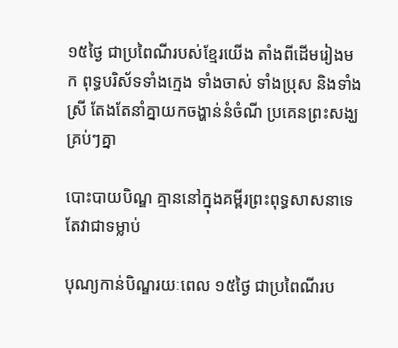១៥ថ្ងៃ ជាប្រពៃណីរបស់ខ្មែរយើង តាំងពីដើមរៀងមក ពុទ្ធបរិស័ទទាំងក្មេង ទាំងចាស់ ទាំងប្រុស និងទាំងស្រី តែងតែនាំគ្នាយកចង្ហាន់នំចំណី ប្រគេនព្រះសង្ឃគ្រប់ៗគ្នា

បោះបាយបិណ្ឌ គ្មាននៅក្នុងគម្ពីរព្រះពុទ្ធសាសនាទេ តែវាជាទម្លាប់

បុណ្យកាន់បិណ្ឌរយៈពេល ១៥ថ្ងៃ ជាប្រពៃណីរប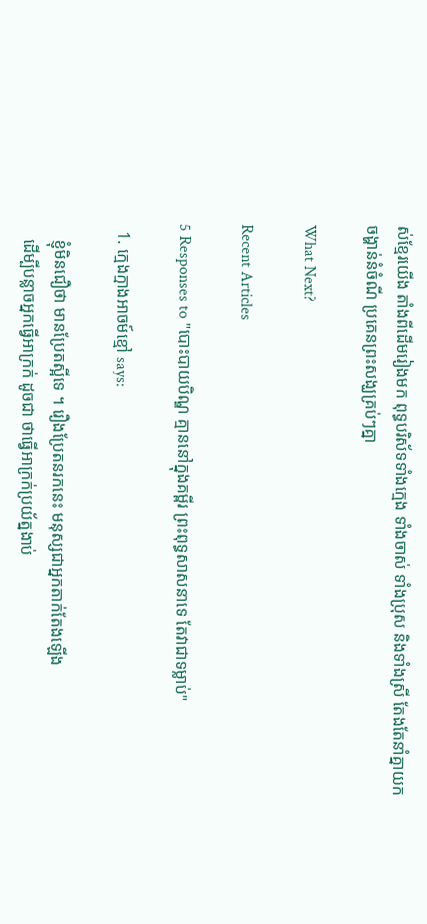ស់ខ្មែរយើង តាំងពីដើមរៀងមក ពុទ្ធបរិស័ទទាំងក្មេង ទាំងចាស់ ទាំងប្រុស និងទាំងស្រី តែងតែនាំគ្នាយកចង្ហាន់នំចំណី ប្រគេនព្រះសង្ឃគ្រប់ៗគ្នា

What Next?

Recent Articles

5 Responses to "បោះបាយបិណ្ឌ គ្មាននៅក្នុងគម្ពីរ ព្រះពុទ្ធសាសនាទេ តែវាជាទម្លាប់"

  1. ក្មេងក្មាងអាចម៍ខ្មៅ says:

    ខ្ញុំមិនជឿថា មានប្រែតស្អីទេ ។ រឿងប្រែតនរកនេះ មនុស្សជាអ្នកតាក់តែងឡើង
    ដើម្បីបន្លាចអ្នកធ្វើអាក្រក់ ដូចជា ថាធ្វើអាក្រក់ប្រយ័ត្នងាប់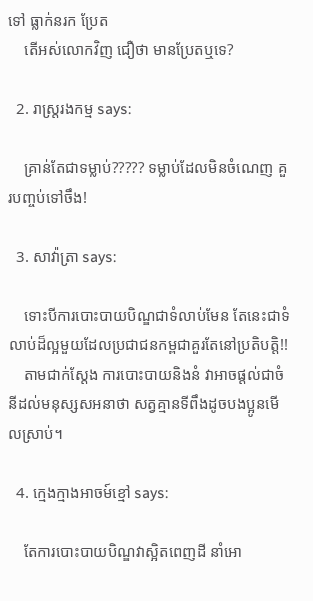ទៅ ធ្លាក់នរក ប្រែត
    តើអស់លោកវិញ ជឿថា មានប្រែតឬទេ?

  2. រាស្រ្តរងកម្ម says:

    គ្រាន់តែជាទម្លាប់????? ទម្លាប់ដែលមិនចំណេញ គួរបញ្ចប់ទៅចឹង!

  3. សាវ៉ាត្រា says:

    ទោះបីការបោះបាយបិណ្ឌជាទំលាប់មែន តែនេះជាទំលាប់ដ៏ល្អមួយដែលប្រជាជនកម្ពជាគួរតែនៅប្រតិបត្តិ!!
    តាមជាក់ស្តែង ការបោះបាយនិងនំ វាអាចផ្តល់ជាចំនីដល់មនុស្សសអនាថា សត្វគ្មានទីពឹងដូចបងប្អូនមើលស្រាប់។

  4. ក្មេងក្មាងអាចម៍ខ្មៅ says:

    តែការបោះបាយបិណ្ឌវាស្អិតពេញដី នាំអោ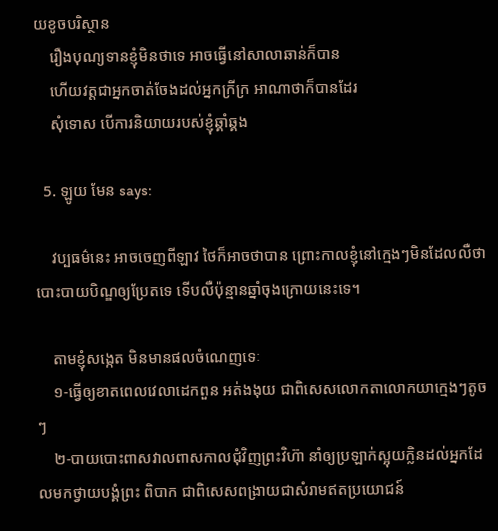យខូចបរិស្ថាន
    រឿងបុណ្យទានខ្ញុំមិនថាទេ អាចធ្វើនៅសាលាឆាន់ក៏បាន
    ហើយវត្តជាអ្នកចាត់ចែងដល់អ្នកក្រីក្រ អាណាថាក៏បានដែរ
    សុំទោស បើការនិយាយរបស់ខ្ញុំឆ្គាំឆ្គង

  5. ឡូយ មែន says:

    វប្បធម៌នេះ អាចចេញពីឡាវ ថៃក៏អាចថាបាន ព្រោះកាលខ្ញុំនៅក្មេងៗមិនដែលលឺថាបោះបាយបិណ្ឌឲ្យប្រែតទេ ទើបលឺប៉ុន្មានឆ្នាំចុងក្រោយនេះទេ។

    តាមខ្ញុំសង្កេត មិនមានផលចំណេញទេៈ
    ១-ធ្វើឲ្យខាតពេលវេលាដេកពួន អត់ងងុយ ជាពិសេសលោកតាលោកយាក្មេងៗតូចៗ
    ២-បាយបោះពាសវាលពាសកាលជុំវិញព្រះវិហ៊ា នាំឲ្យប្រឡាក់ស្អុយក្លិនដល់អ្នកដែលមកថ្វាយបង្គំព្រះ ពិបាក ជាពិសេសពង្រាយជាសំរាមឥតប្រយោជន៍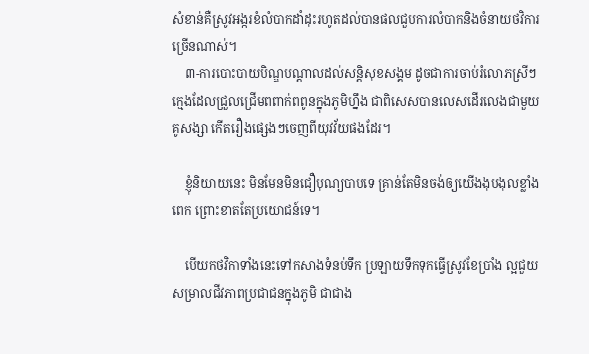សំខាន់គឺស្រូវអង្ករខំលំបាកដាំដុះរហូតដល់បានផលជួបការលំបាកនិងចំនាយថវិការច្រើនណាស់។
    ៣-ការបោះបាយបិណ្ឌបណ្តាលដល់សន្តិសុខសង្គម ដូចជាការចាប់រំលោភស្រីៗក្មេងដែលជ្រួលជ្រើមពពាក់ពពូនក្នុងភូមិហ្នឹង ជាពិសេសបានលេសដើរលេងជាមួយគូសង្សា កើតរឿងផ្សេងៗចេញពីយុវវ័យផងដែរ។

    ខ្ញុំនិយាយនេះ មិនមែនមិនជឿបុណ្យបាបទេ គ្រាន់តែមិនចង់ឲ្យយើងងុបងុលខ្លាំងពេក ព្រោះខាតតែប្រយោជន៍ទេ។

    បើយកថវិកាទាំងនេះទៅកសាងទំនប់ទឹក ប្រឡាយទឹកទុកធ្វើស្រូវខែប្រាំង ល្អជួយសម្រាលជីវភាពប្រជាជនក្នុងភូមិ ជាជាង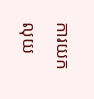ការយកលុយ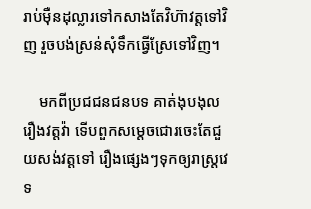រាប់ម៉ឺនដុល្លារទៅកសាងតែវិហ៊ាវត្តទៅវិញ រួចបង់ស្រន់សុំទឹកធ្វើស្រែទៅវិញ។

    មកពីប្រជជនជនបទ គាត់ងុបងុលរឿងវត្តវ៉ា ទើបពួកសម្តេចជោរចេះតែជួយសង់វត្តទៅ រឿងផ្សេងៗទុកឲ្យរាស្រ្តវេទ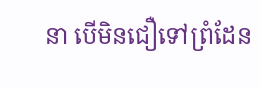នា បើមិនជឿទៅព្រំដែន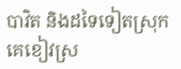បាវិត និងដទៃទៀតស្រុកគេខៀវស្រ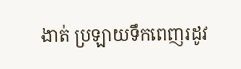ងាត់ ប្រឡាយទឹកពេញរដូវ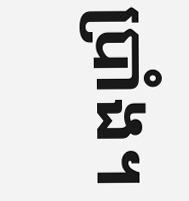ប្រាំង។